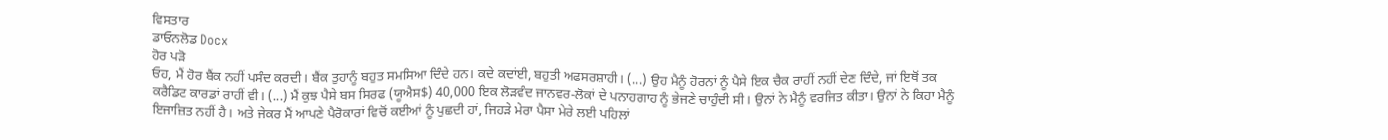ਵਿਸਤਾਰ
ਡਾਓਨਲੋਡ Docx
ਹੋਰ ਪੜੋ
ਓਹ, ਮੈਂ ਹੋਰ ਬੈਂਕ ਨਹੀਂ ਪਸੰਦ ਕਰਦੀ। ਬੈਂਕ ਤੁਹਾਨੂੰ ਬਹੁਤ ਸਮਸਿਆ ਦਿੰਦੇ ਹਨ। ਕਦੇ ਕਦਾਂਈ, ਬਹੁਤੀ ਅਫਸਰਸ਼ਾਹੀ। (...) ਉਹ ਮੈਨੂੰ ਹੋਰਨਾਂ ਨੂੰ ਪੈਸੇ ਇਕ ਚੈਕ ਰਾਹੀਂ ਨਹੀਂ ਦੇਣ ਦਿੰਦੇ, ਜਾਂ ਇਥੋਂ ਤਕ ਕਰੈਡਿਟ ਕਾਰਡਾਂ ਰਾਹੀਂ ਵੀ। (...) ਮੈਂ ਕੁਝ ਪੈਸੇ ਬਸ ਸਿਰਫ (ਯੂਐਸ$) 40,000 ਇਕ ਲੋੜਵੰਦ ਜਾਨਵਰ-ਲੋਕਾਂ ਦੇ ਪਨਾਹਗਾਹ ਨੂੰ ਭੇਜਣੇ ਚਾਹੁੰਦੀ ਸੀ। ਉਨਾਂ ਨੇ ਮੈਨੂੰ ਵਰਜਿਤ ਕੀਤਾ। ਉਨਾਂ ਨੇ ਕਿਹਾ ਮੈਨੂੰ ਇਜਾਜ਼ਿਤ ਨਹੀਂ ਹੈ। ਅਤੇ ਜੇਕਰ ਮੈਂ ਆਪਣੇ ਪੈਰੋਕਾਰਾਂ ਵਿਚੋਂ ਕਈਆਂ ਨੂੰ ਪੁਛਦੀ ਹਾਂ, ਜਿਹੜੇ ਮੇਰਾ ਪੈਸਾ ਮੇਰੇ ਲਈ ਪਹਿਲਾਂ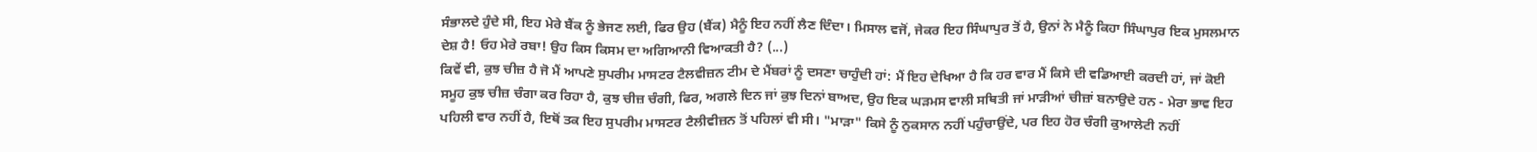ਸੰਭਾਲਦੇ ਹੁੰਦੇ ਸੀ, ਇਹ ਮੇਰੇ ਬੈਂਕ ਨੂੰ ਭੇਜਣ ਲਈ, ਫਿਰ ਉਹ (ਬੈਂਕ) ਮੈਨੂੰ ਇਹ ਨਹੀਂ ਲੈਣ ਦਿੰਦਾ। ਮਿਸਾਲ ਵਜੋਂ, ਜੇਕਰ ਇਹ ਸਿੰਘਾਪੁਰ ਤੋਂ ਹੈ, ਉਨਾਂ ਨੇ ਮੈਨੂੰ ਕਿਹਾ ਸਿੰਘਾਪੁਰ ਇਕ ਮੁਸਲਮਾਨ ਦੇਸ਼ ਹੈ! ਓਹ ਮੇਰੇ ਰਬਾ! ਉਹ ਕਿਸ ਕਿਸਮ ਦਾ ਅਗਿਆਨੀ ਵਿਆਕਤੀ ਹੈ? (...)
ਕਿਵੇਂ ਵੀ, ਕੁਝ ਚੀਜ਼ ਹੈ ਜੋ ਮੈਂ ਆਪਣੇ ਸੁਪਰੀਮ ਮਾਸਟਰ ਟੈਲਵੀਜ਼ਨ ਟੀਮ ਦੇ ਮੈਂਬਰਾਂ ਨੂੰ ਦਸਣਾ ਚਾਹੁੰਦੀ ਹਾਂ: ਮੈਂ ਇਹ ਦੇਖਿਆ ਹੈ ਕਿ ਹਰ ਵਾਰ ਮੈਂ ਕਿਸੇ ਦੀ ਵਡਿਆਈ ਕਰਦੀ ਹਾਂ, ਜਾਂ ਕੋਈ ਸਮੂਹ ਕੁਝ ਚੀਜ਼ ਚੰਗਾ ਕਰ ਰਿਹਾ ਹੈ, ਕੁਝ ਚੀਜ਼ ਚੰਗੀ, ਫਿਰ, ਅਗਲੇ ਦਿਨ ਜਾਂ ਕੁਝ ਦਿਨਾਂ ਬਾਅਦ, ਉਹ ਇਕ ਘੜਮਸ ਵਾਲੀ ਸਥਿਤੀ ਜਾਂ ਮਾੜੀਆਂ ਚੀਜ਼ਾਂ ਬਨਾਉਦੇ ਹਨ - ਮੇਰਾ ਭਾਵ ਇਹ ਪਹਿਲੀ ਵਾਰ ਨਹੀਂ ਹੈ, ਇਥੋਂ ਤਕ ਇਹ ਸੁਪਰੀਮ ਮਾਸਟਰ ਟੈਲੀਵੀਜ਼ਨ ਤੋਂ ਪਹਿਲਾਂ ਵੀ ਸੀ। "ਮਾੜਾ" ਕਿਸੇ ਨੂੰ ਨੁਕਸਾਨ ਨਹੀਂ ਪਹੁੰਚਾਉਂਦੇ, ਪਰ ਇਹ ਹੋਰ ਚੰਗੀ ਕੁਆਲੇਟੀ ਨਹੀਂ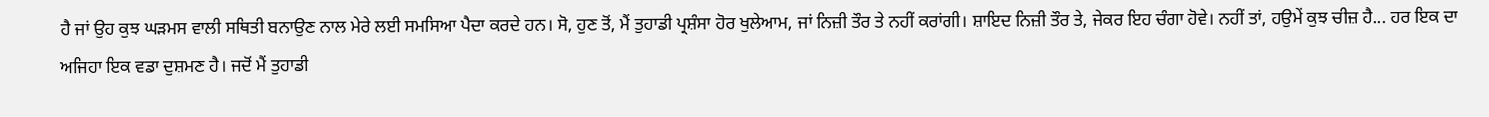ਹੈ ਜਾਂ ਉਹ ਕੁਝ ਘੜਮਸ ਵਾਲੀ ਸਥਿਤੀ ਬਨਾਉਣ ਨਾਲ ਮੇਰੇ ਲਈ ਸਮਸਿਆ ਪੈਦਾ ਕਰਦੇ ਹਨ। ਸੋ, ਹੁਣ ਤੋਂ, ਮੈਂ ਤੁਹਾਡੀ ਪ੍ਰਸ਼ੰਸਾ ਹੋਰ ਖੁਲੇਆਮ, ਜਾਂ ਨਿਜ਼ੀ ਤੌਰ ਤੇ ਨਹੀਂ ਕਰਾਂਗੀ। ਸ਼ਾਇਦ ਨਿਜ਼ੀ ਤੌਰ ਤੇ, ਜੇਕਰ ਇਹ ਚੰਗਾ ਹੋਵੇ। ਨਹੀਂ ਤਾਂ, ਹਉਮੇਂ ਕੁਝ ਚੀਜ਼ ਹੈ... ਹਰ ਇਕ ਦਾ ਅਜਿਹਾ ਇਕ ਵਡਾ ਦੁਸ਼ਮਣ ਹੈ। ਜਦੋਂ ਮੈਂ ਤੁਹਾਡੀ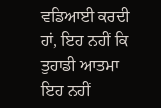ਵਡਿਆਈ ਕਰਦੀ ਹਾਂ, ਇਹ ਨਹੀਂ ਕਿ ਤੁਹਾਡੀ ਆਤਮਾ ਇਹ ਨਹੀਂ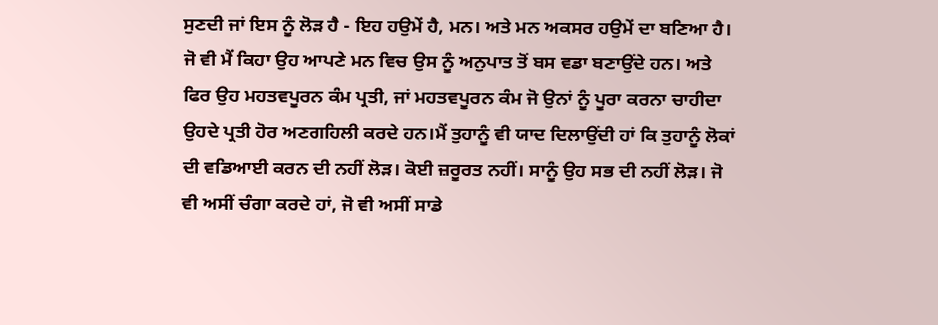ਸੁਣਦੀ ਜਾਂ ਇਸ ਨੂੰ ਲੋੜ ਹੈ - ਇਹ ਹਉਮੇਂ ਹੈ, ਮਨ। ਅਤੇ ਮਨ ਅਕਸਰ ਹਉਮੇਂ ਦਾ ਬਣਿਆ ਹੈ। ਜੋ ਵੀ ਮੈਂ ਕਿਹਾ ਉਹ ਆਪਣੇ ਮਨ ਵਿਚ ਉਸ ਨੂੰ ਅਨੁਪਾਤ ਤੋਂ ਬਸ ਵਡਾ ਬਣਾਉਂਦੇ ਹਨ। ਅਤੇ ਫਿਰ ਉਹ ਮਹਤਵਪੂਰਨ ਕੰਮ ਪ੍ਰਤੀ, ਜਾਂ ਮਹਤਵਪੂਰਨ ਕੰਮ ਜੋ ਉਨਾਂ ਨੂੰ ਪੂਰਾ ਕਰਨਾ ਚਾਹੀਦਾ ਉਹਦੇ ਪ੍ਰਤੀ ਹੋਰ ਅਣਗਹਿਲੀ ਕਰਦੇ ਹਨ।ਮੈਂ ਤੁਹਾਨੂੰ ਵੀ ਯਾਦ ਦਿਲਾਉਂਦੀ ਹਾਂ ਕਿ ਤੁਹਾਨੂੰ ਲੋਕਾਂ ਦੀ ਵਡਿਆਈ ਕਰਨ ਦੀ ਨਹੀਂ ਲੋੜ। ਕੋਈ ਜ਼ਰੂਰਤ ਨਹੀਂ। ਸਾਨੂੰ ਉਹ ਸਭ ਦੀ ਨਹੀਂ ਲੋੜ। ਜੋ ਵੀ ਅਸੀਂ ਚੰਗਾ ਕਰਦੇ ਹਾਂ, ਜੋ ਵੀ ਅਸੀਂ ਸਾਡੇ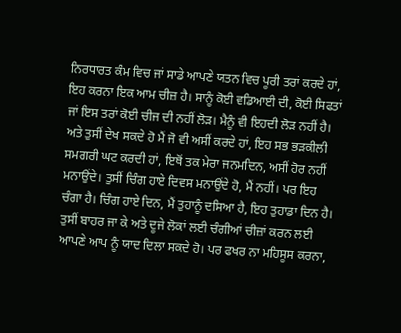ਨਿਰਧਾਰਤ ਕੰਮ ਵਿਚ ਜਾਂ ਸਾਡੇ ਆਪਣੇ ਯਤਨ ਵਿਚ ਪੂਰੀ ਤਰਾਂ ਕਰਦੇ ਹਾਂ, ਇਹ ਕਰਨਾ ਇਕ ਆਮ ਚੀਜ਼ ਹੈ। ਸਾਨੂੰ ਕੋਈ ਵਡਿਆਈ ਦੀ, ਕੋਈ ਸਿਫਤਾਂ ਜਾਂ ਇਸ ਤਰਾਂ ਕੋਈ ਚੀਜ ਦੀ ਨਹੀਂ ਲੋੜ। ਮੈਨੂੰ ਵੀ ਇਹਦੀ ਲੋੜ ਨਹੀਂ ਹੈ। ਅਤੇ ਤੁਸੀਂ ਦੇਖ ਸਕਦੇ ਹੋ ਮੈਂ ਜੋ ਵੀ ਅਸੀਂ ਕਰਦੇ ਹਾਂ, ਇਹ ਸਭ ਭੜਕੀਲੀ ਸਮਗਰੀ ਘਟ ਕਰਦੀ ਹਾਂ, ਇਥੋਂ ਤਕ ਮੇਰਾ ਜਨਮਦਿਨ, ਅਸੀਂ ਹੋਰ ਨਹੀਂ ਮਨਾਉਂਦੇ। ਤੁਸੀਂ ਚਿੰਗ ਹਾਏ ਦਿਵਸ ਮਨਾਉਂਦੇ ਹੋ, ਮੈਂ ਨਹੀਂ। ਪਰ ਇਹ ਚੰਗਾ ਹੈ। ਚਿੰਗ ਹਾਏ ਦਿਨ, ਮੈਂ ਤੁਹਾਨੂੰ ਦਸਿਆ ਹੈ, ਇਹ ਤੁਹਾਡਾ ਦਿਨ ਹੈ। ਤੁਸੀਂ ਬਾਹਰ ਜਾ ਕੇ ਅਤੇ ਦੂਜੇ ਲੋਕਾਂ ਲਈ ਚੰਗੀਆਂ ਚੀਜ਼ਾਂ ਕਰਨ ਲਈ ਆਪਣੇ ਆਪ ਨੂੰ ਯਾਦ ਦਿਲਾ ਸਕਦੇ ਹੋ। ਪਰ ਫਖਰ ਨਾ ਮਹਿਸੂਸ ਕਰਨਾ,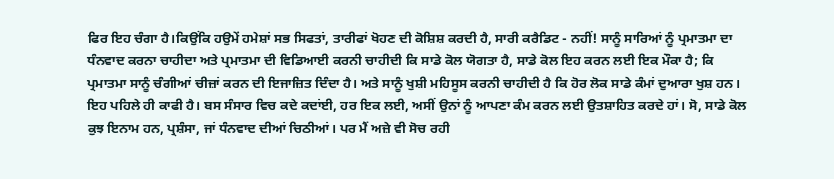ਫਿਰ ਇਹ ਚੰਗਾ ਹੈ।ਕਿਉਂਕਿ ਹਉਮੇਂ ਹਮੇਸ਼ਾਂ ਸਭ ਸਿਫਤਾਂ, ਤਾਰੀਫਾਂ ਖੋਹਣ ਦੀ ਕੋਸ਼ਿਸ਼ ਕਰਦੀ ਹੈ, ਸਾਰੀ ਕਰੈਡਿਟ - ਨਹੀਂ! ਸਾਨੂੰ ਸਾਰਿਆਂ ਨੂੰ ਪ੍ਰਮਾਤਮਾ ਦਾ ਧੰਨਵਾਦ ਕਰਨਾ ਚਾਹੀਦਾ ਅਤੇ ਪ੍ਰਮਾਤਮਾ ਦੀ ਵਿਡਿਆਈ ਕਰਨੀ ਚਾਹੀਦੀ ਕਿ ਸਾਡੇ ਕੋਲ ਯੋਗਤਾ ਹੈ, ਸਾਡੇ ਕੋਲ ਇਹ ਕਰਨ ਲਈ ਇਕ ਮੌਕਾ ਹੈ; ਕਿ ਪ੍ਰਮਾਤਮਾ ਸਾਨੂੰ ਚੰਗੀਆਂ ਚੀਜ਼ਾਂ ਕਰਨ ਦੀ ਇਜਾਜ਼ਿਤ ਦਿੰਦਾ ਹੈ। ਅਤੇ ਸਾਨੂੰ ਖੁਸ਼ੀ ਮਹਿਸੂਸ ਕਰਨੀ ਚਾਹੀਦੀ ਹੈ ਕਿ ਹੋਰ ਲੋਕ ਸਾਡੇ ਕੰਮਾਂ ਦੁਆਰਾ ਖੁਸ਼ ਹਨ। ਇਹ ਪਹਿਲੇ ਹੀ ਕਾਫੀ ਹੈ। ਬਸ ਸੰਸਾਰ ਵਿਚ ਕਦੇ ਕਦਾਂਈ, ਹਰ ਇਕ ਲਈ, ਅਸੀਂ ਉਨਾਂ ਨੂੰ ਆਪਣਾ ਕੰਮ ਕਰਨ ਲਈ ਉਤਸ਼ਾਹਿਤ ਕਰਦੇ ਹਾਂ। ਸੋ, ਸਾਡੇ ਕੋਲ ਕੁਝ ਇਨਾਮ ਹਨ, ਪ੍ਰਸ਼ੰਸਾ, ਜਾਂ ਧੰਨਵਾਦ ਦੀਆਂ ਚਿਠੀਆਂ। ਪਰ ਮੈਂ ਅਜ਼ੇ ਵੀ ਸੋਚ ਰਹੀ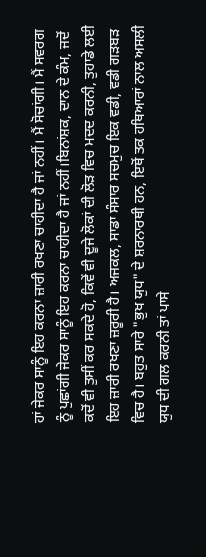ਹਾਂ ਜੇਕਰ ਸਾਨੂੰ ਇਹ ਕਰਨਾ ਜ਼ਾਰੀ ਰਖਣਾ ਚਾਹੀਦਾ ਹੈ ਜਾਂ ਨਹੀਂ। ਮੈਂ ਸੋਚਾਂਗੀ। ਮੈਂ ਸਵਰਗ ਨੂੰ ਪੁਛਾਂਗੀ ਜੇਕਰ ਸਾਨੂੰ ਇਹ ਕਰਨਾ ਚਾਹੀਦਾ ਹੈ ਜਾਂ ਨਹੀਂ।ਬਿਨਾਂਸ਼ਕ, ਦਾਨ ਦੇ ਕੰਮ, ਜਦੋਂ ਕਦੋਂ ਵੀ ਤੁਸੀਂ ਕਰ ਸਕਦੇ ਹੋ, ਕਿਵੇਂ ਵੀ ਦੂਜੇ ਲੋਕਾਂ ਦੀ ਲੋੜ ਵਿਚ ਮਦਦ ਕਰਨੀ, ਤੁਹਾਡੇ ਲਈ ਇਹ ਜ਼ਾਰੀ ਰਖਣਾ ਜ਼ਰੂਰੀ ਹੈ। ਅਜਕਲ, ਸਾਡਾ ਸੰਸਾਰ ਸਚਮੁਚ ਇਕ ਵਡੀ, ਵਡੀ ਗੜਬੜ ਵਿਚ ਹੈ। ਬਹੁਤ ਸਾਰੇ "ਭੁਖ ਯੁਧ" ਦੇ ਸ਼ਰਨਾਰਥੀ ਹਨ, ਇਥੋਂ ਤਕ ਹਥਿਆਰਾਂ ਨਾਲ ਅਸਲੀ ਯੁਧ ਦੀ ਗਲ ਕਰਨੀ ਤਾਂ ਪਾਸੇ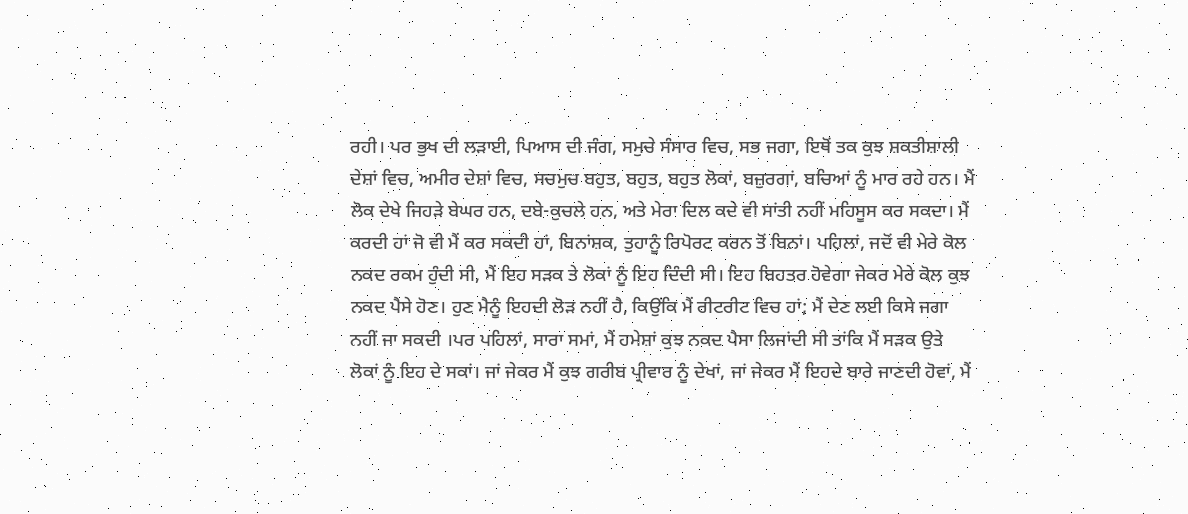ਰਹੀ। ਪਰ ਭੁਖ ਦੀ ਲੜਾਈ, ਪਿਆਸ ਦੀ ਜੰਗ, ਸਮੁਚੇ ਸੰਸਾਰ ਵਿਚ, ਸਭ ਜਗਾ, ਇਥੋਂ ਤਕ ਕੁਝ ਸ਼ਕਤੀਸ਼ਾਲੀ ਦੇਸ਼ਾਂ ਵਿਚ, ਅਮੀਰ ਦੇਸ਼ਾਂ ਵਿਚ, ਸਚਮੁਚ ਬਹੁਤ, ਬਹੁਤ, ਬਹੁਤ ਲੋਕਾਂ, ਬਜ਼ੁਰਗਾਂ, ਬਚਿਆਂ ਨੂੰ ਮਾਰ ਰਹੇ ਹਨ। ਮੈਂ ਲੋਕ ਦੇਖੇ ਜਿਹੜੇ ਬੇਘਰ ਹਨ, ਦਬੇ-ਕੁਚਲੇ ਹਨ, ਅਤੇ ਮੇਰਾ ਦਿਲ ਕਦੇ ਵੀ ਸਾਂਤੀ ਨਹੀਂ ਮਹਿਸੂਸ ਕਰ ਸਕਦਾ। ਮੈਂ ਕਰਦੀ ਹਾਂ ਜੋ ਵੀ ਮੈਂ ਕਰ ਸਕਦੀ ਹਾਂ, ਬਿਨਾਂਸ਼ਕ, ਤੁਹਾਨੂੰ ਰਿਪੋਰਟ ਕਰਨ ਤੋਂ ਬਿਨਾਂ। ਪਹਿਲਾਂ, ਜਦੋਂ ਵੀ ਮੇਰੇ ਕੋਲ ਨਕਦ ਰਕਮ ਹੁੰਦੀ ਸੀ, ਮੈਂ ਇਹ ਸੜਕ ਤੇ ਲੋਕਾਂ ਨੂੰ ਇਹ ਦਿੰਦੀ ਸੀ। ਇਹ ਬਿਹਤਰ ਹੋਵੇਗਾ ਜੇਕਰ ਮੇਰੇ ਕੋਲ ਕੁਝ ਨਕਦ ਪੈਸੇ ਹੋਣ। ਹੁਣ ਮੈਨੂੰ ਇਹਦੀ ਲੋੜ ਨਹੀਂ ਹੈ, ਕਿਉਂਕਿ ਮੈਂ ਰੀਟਰੀਟ ਵਿਚ ਹਾਂ; ਮੈਂ ਦੇਣ ਲਈ ਕਿਸੇ ਜਗਾ ਨਹੀਂ ਜਾ ਸਕਦੀ ।ਪਰ ਪਹਿਲਾਂ, ਸਾਰਾ ਸਮਾਂ, ਮੈਂ ਹਮੇਸ਼ਾਂ ਕੁਝ ਨਕਦ ਪੈਸਾ ਲਿਜਾਂਦੀ ਸੀ ਤਾਂਕਿ ਮੈਂ ਸੜਕ ਉਤੇ ਲੋਕਾਂ ਨੂੰ ਇਹ ਦੇ ਸਕਾਂ। ਜਾਂ ਜੇਕਰ ਮੈਂ ਕੁਝ ਗਰੀਬ ਪ੍ਰੀਵਾਰ ਨੂੰ ਦੇਖਾਂ, ਜਾਂ ਜੇਕਰ ਮੈਂ ਇਹਦੇ ਬਾਰੇ ਜਾਣਦੀ ਹੋਵਾਂ, ਮੈਂ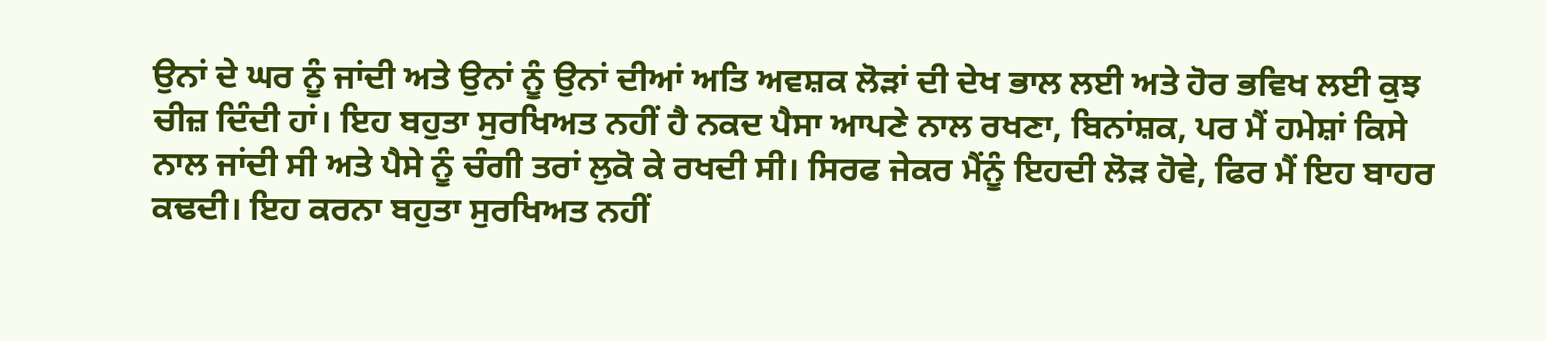ਉਨਾਂ ਦੇ ਘਰ ਨੂੰ ਜਾਂਦੀ ਅਤੇ ਉਨਾਂ ਨੂੰ ਉਨਾਂ ਦੀਆਂ ਅਤਿ ਅਵਸ਼ਕ ਲੋੜਾਂ ਦੀ ਦੇਖ ਭਾਲ ਲਈ ਅਤੇ ਹੋਰ ਭਵਿਖ ਲਈ ਕੁਝ ਚੀਜ਼ ਦਿੰਦੀ ਹਾਂ। ਇਹ ਬਹੁਤਾ ਸੁਰਖਿਅਤ ਨਹੀਂ ਹੈ ਨਕਦ ਪੈਸਾ ਆਪਣੇ ਨਾਲ ਰਖਣਾ, ਬਿਨਾਂਸ਼ਕ, ਪਰ ਮੈਂ ਹਮੇਸ਼ਾਂ ਕਿਸੇ ਨਾਲ ਜਾਂਦੀ ਸੀ ਅਤੇ ਪੈਸੇ ਨੂੰ ਚੰਗੀ ਤਰਾਂ ਲੁਕੋ ਕੇ ਰਖਦੀ ਸੀ। ਸਿਰਫ ਜੇਕਰ ਮੈਂਨੂੰ ਇਹਦੀ ਲੋੜ ਹੋਵੇ, ਫਿਰ ਮੈਂ ਇਹ ਬਾਹਰ ਕਢਦੀ। ਇਹ ਕਰਨਾ ਬਹੁਤਾ ਸੁਰਖਿਅਤ ਨਹੀਂ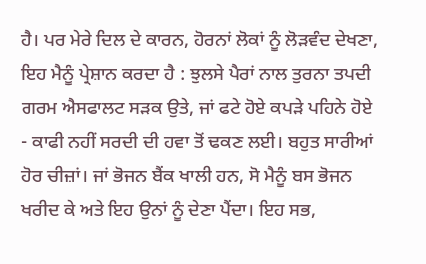ਹੈ। ਪਰ ਮੇਰੇ ਦਿਲ ਦੇ ਕਾਰਨ, ਹੋਰਨਾਂ ਲੋਕਾਂ ਨੂੰ ਲੋੜਵੰਦ ਦੇਖਣਾ, ਇਹ ਮੈਨੂੰ ਪ੍ਰੇਸ਼ਾਨ ਕਰਦਾ ਹੈ : ਝੁਲਸੇ ਪੈਰਾਂ ਨਾਲ ਤੁਰਨਾ ਤਪਦੀ ਗਰਮ ਐਸਫਾਲਟ ਸੜਕ ਉਤੇ, ਜਾਂ ਫਟੇ ਹੋਏ ਕਪੜੇ ਪਹਿਨੇ ਹੋਏ - ਕਾਫੀ ਨਹੀਂ ਸਰਦੀ ਦੀ ਹਵਾ ਤੋਂ ਢਕਣ ਲਈ। ਬਹੁਤ ਸਾਰੀਆਂ ਹੋਰ ਚੀਜ਼ਾਂ। ਜਾਂ ਭੋਜਨ ਬੈਂਕ ਖਾਲੀ ਹਨ, ਸੋ ਮੈਨੂੰ ਬਸ ਭੋਜਨ ਖਰੀਦ ਕੇ ਅਤੇ ਇਹ ਉਨਾਂ ਨੂੰ ਦੇਣਾ ਪੈਂਦਾ। ਇਹ ਸਭ,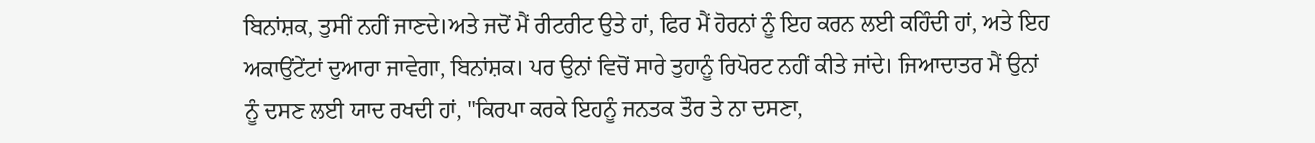ਬਿਨਾਂਸ਼ਕ, ਤੁਸੀਂ ਨਹੀਂ ਜਾਣਦੇ।ਅਤੇ ਜਦੋਂ ਮੈਂ ਰੀਟਰੀਟ ਉਤੇ ਹਾਂ, ਫਿਰ ਮੈਂ ਹੋਰਨਾਂ ਨੂੰ ਇਹ ਕਰਨ ਲਈ ਕਹਿੰਦੀ ਹਾਂ, ਅਤੇ ਇਹ ਅਕਾਉਂਟੇਂਟਾਂ ਦੁਆਰਾ ਜਾਵੇਗਾ, ਬਿਨਾਂਸ਼ਕ। ਪਰ ਉਨਾਂ ਵਿਚੋਂ ਸਾਰੇ ਤੁਹਾਨੂੰ ਰਿਪੋਰਟ ਨਹੀਂ ਕੀਤੇ ਜਾਂਦੇ। ਜਿਆਦਾਤਰ ਮੈਂ ਉਨਾਂ ਨੂੰ ਦਸਣ ਲਈ ਯਾਦ ਰਖਦੀ ਹਾਂ, "ਕਿਰਪਾ ਕਰਕੇ ਇਹਨੂੰ ਜਨਤਕ ਤੌਰ ਤੇ ਨਾ ਦਸਣਾ,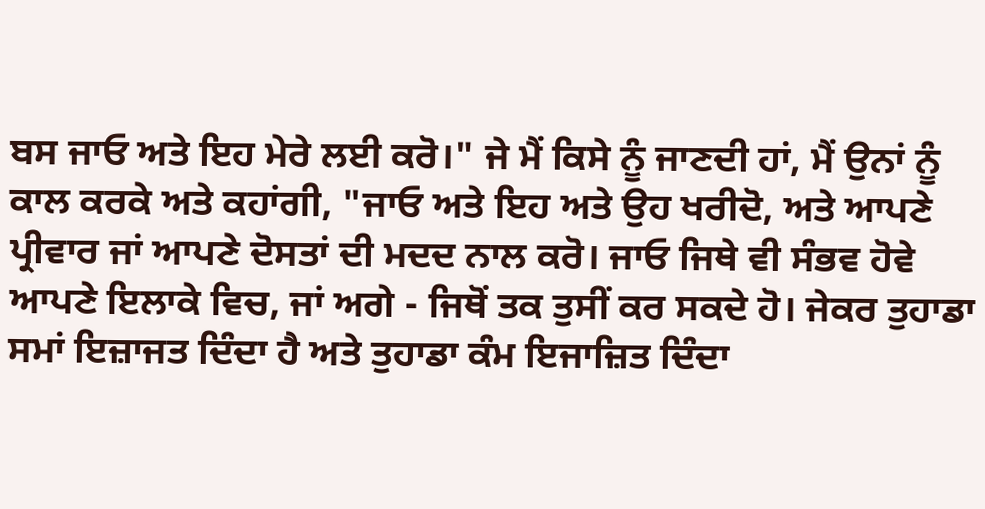ਬਸ ਜਾਓ ਅਤੇ ਇਹ ਮੇਰੇ ਲਈ ਕਰੋ।" ਜੇ ਮੈਂ ਕਿਸੇ ਨੂੰ ਜਾਣਦੀ ਹਾਂ, ਮੈਂ ਉਨਾਂ ਨੂੰ ਕਾਲ ਕਰਕੇ ਅਤੇ ਕਹਾਂਗੀ, "ਜਾਓ ਅਤੇ ਇਹ ਅਤੇ ਉਹ ਖਰੀਦੋ, ਅਤੇ ਆਪਣੇ ਪ੍ਰੀਵਾਰ ਜਾਂ ਆਪਣੇ ਦੋਸਤਾਂ ਦੀ ਮਦਦ ਨਾਲ ਕਰੋ। ਜਾਓ ਜਿਥੇ ਵੀ ਸੰਭਵ ਹੋਵੇ ਆਪਣੇ ਇਲਾਕੇ ਵਿਚ, ਜਾਂ ਅਗੇ - ਜਿਥੋਂ ਤਕ ਤੁਸੀਂ ਕਰ ਸਕਦੇ ਹੋ। ਜੇਕਰ ਤੁਹਾਡਾ ਸਮਾਂ ਇਜ਼ਾਜਤ ਦਿੰਦਾ ਹੈ ਅਤੇ ਤੁਹਾਡਾ ਕੰਮ ਇਜਾਜ਼ਿਤ ਦਿੰਦਾ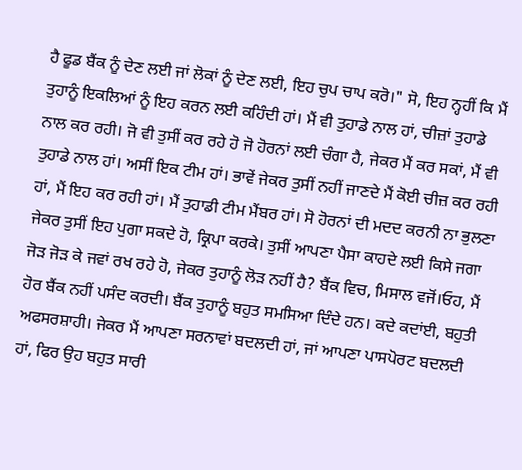ਹੈ ਫੂਡ ਬੈਂਕ ਨੂੰ ਦੇਣ ਲਈ ਜਾਂ ਲੋਕਾਂ ਨੂੰ ਦੇਣ ਲਈ, ਇਹ ਚੁਪ ਚਾਪ ਕਰੋ।" ਸੋ, ਇਹ ਨ੍ਹਹੀਂ ਕਿ ਮੈਂ ਤੁਹਾਨੂੰ ਇਕਲਿਆਂ ਨੂੰ ਇਹ ਕਰਨ ਲਈ ਕਹਿੰਦੀ ਹਾਂ। ਮੈਂ ਵੀ ਤੁਹਾਡੇ ਨਾਲ ਹਾਂ, ਚੀਜ਼ਾਂ ਤੁਹਾਡੇ ਨਾਲ ਕਰ ਰਹੀ। ਜੋ ਵੀ ਤੁਸੀਂ ਕਰ ਰਹੇ ਹੋ ਜੋ ਹੋਰਨਾਂ ਲਈ ਚੰਗਾ ਹੈ, ਜੇਕਰ ਮੈਂ ਕਰ ਸਕਾਂ, ਮੈਂ ਵੀ ਤੁਹਾਡੇ ਨਾਲ ਹਾਂ। ਅਸੀਂ ਇਕ ਟੀਮ ਹਾਂ। ਭਾਵੇਂ ਜੇਕਰ ਤੁਸੀਂ ਨਹੀਂ ਜਾਣਦੇ ਮੈਂ ਕੋਈ ਚੀਜ਼ ਕਰ ਰਹੀ ਹਾਂ, ਮੈਂ ਇਹ ਕਰ ਰਹੀ ਹਾਂ। ਮੈਂ ਤੁਹਾਡੀ ਟੀਮ ਮੈਂਬਰ ਹਾਂ। ਸੋ ਹੋਰਨਾਂ ਦੀ ਮਦਦ ਕਰਨੀ ਨਾ ਭੁਲਣਾ ਜੇਕਰ ਤੁਸੀਂ ਇਹ ਪੁਗਾ ਸਕਦੇ ਹੋ, ਕ੍ਰਿਪਾ ਕਰਕੇ। ਤੁਸੀਂ ਆਪਣਾ ਪੈਸਾ ਕਾਹਦੇ ਲਈ ਕਿਸੇ ਜਗਾ ਜੋੜ ਜੋੜ ਕੇ ਜਵਾਂ ਰਖ ਰਹੇ ਹੋ, ਜੇਕਰ ਤੁਹਾਨੂੰ ਲੋੜ ਨਹੀਂ ਹੈ? ਬੈਂਕ ਵਿਚ, ਮਿਸਾਲ ਵਜੋਂ।ਓਹ, ਮੈਂ ਹੋਰ ਬੈਂਕ ਨਹੀਂ ਪਸੰਦ ਕਰਦੀ। ਬੈਂਕ ਤੁਹਾਨੂੰ ਬਹੁਤ ਸਮਸਿਆ ਦਿੰਦੇ ਹਨ। ਕਦੇ ਕਦਾਂਈ, ਬਹੁਤੀ ਅਫਸਰਸ਼ਾਹੀ। ਜੇਕਰ ਮੈਂ ਆਪਣਾ ਸਰਨਾਵਾਂ ਬਦਲਦੀ ਹਾਂ, ਜਾਂ ਆਪਣਾ ਪਾਸਪੋਰਟ ਬਦਲਦੀ ਹਾਂ, ਫਿਰ ਉਹ ਬਹੁਤ ਸਾਰੀ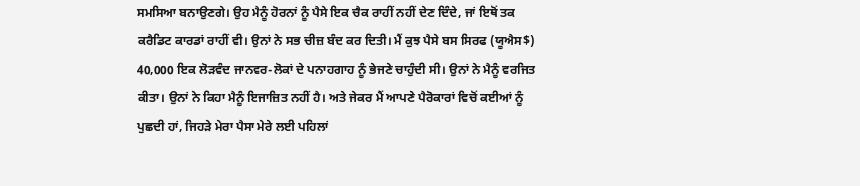ਸਮਸਿਆ ਬਨਾਉਣਗੇ। ਉਹ ਮੈਨੂੰ ਹੋਰਨਾਂ ਨੂੰ ਪੈਸੇ ਇਕ ਚੈਕ ਰਾਹੀਂ ਨਹੀਂ ਦੇਣ ਦਿੰਦੇ, ਜਾਂ ਇਥੋਂ ਤਕ ਕਰੈਡਿਟ ਕਾਰਡਾਂ ਰਾਹੀਂ ਵੀ। ਉਨਾਂ ਨੇ ਸਭ ਚੀਜ਼ ਬੰਦ ਕਰ ਦਿਤੀ। ਮੈਂ ਕੁਝ ਪੈਸੇ ਬਸ ਸਿਰਫ (ਯੂਐਸ$) 40,000 ਇਕ ਲੋੜਵੰਦ ਜਾਨਵਰ-ਲੋਕਾਂ ਦੇ ਪਨਾਹਗਾਹ ਨੂੰ ਭੇਜਣੇ ਚਾਹੁੰਦੀ ਸੀ। ਉਨਾਂ ਨੇ ਮੈਨੂੰ ਵਰਜਿਤ ਕੀਤਾ। ਉਨਾਂ ਨੇ ਕਿਹਾ ਮੈਨੂੰ ਇਜਾਜ਼ਿਤ ਨਹੀਂ ਹੈ। ਅਤੇ ਜੇਕਰ ਮੈਂ ਆਪਣੇ ਪੈਰੋਕਾਰਾਂ ਵਿਚੋਂ ਕਈਆਂ ਨੂੰ ਪੁਛਦੀ ਹਾਂ, ਜਿਹੜੇ ਮੇਰਾ ਪੈਸਾ ਮੇਰੇ ਲਈ ਪਹਿਲਾਂ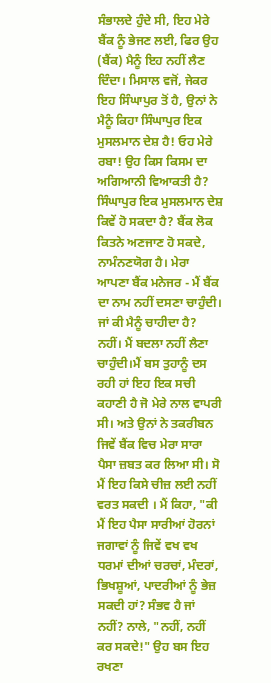ਸੰਭਾਲਦੇ ਹੁੰਦੇ ਸੀ, ਇਹ ਮੇਰੇ ਬੈਂਕ ਨੂੰ ਭੇਜਣ ਲਈ, ਫਿਰ ਉਹ (ਬੈਂਕ) ਮੈਨੂੰ ਇਹ ਨਹੀਂ ਲੈਣ ਦਿੰਦਾ। ਮਿਸਾਲ ਵਜੋਂ, ਜੇਕਰ ਇਹ ਸਿੰਘਾਪੁਰ ਤੋਂ ਹੈ, ਉਨਾਂ ਨੇ ਮੈਨੂੰ ਕਿਹਾ ਸਿੰਘਾਪੁਰ ਇਕ ਮੁਸਲਮਾਨ ਦੇਸ਼ ਹੈ! ਓਹ ਮੇਰੇ ਰਬਾ! ਉਹ ਕਿਸ ਕਿਸਮ ਦਾ ਅਗਿਆਨੀ ਵਿਆਕਤੀ ਹੈ? ਸਿੰਘਾਪੁਰ ਇਕ ਮੁਸਲਮਾਨ ਦੇਸ਼ ਕਿਵੇਂ ਹੋ ਸਕਦਾ ਹੈ? ਬੈਂਕ ਲੋਕ ਕਿਤਨੇ ਅਣਜਾਣ ਹੋ ਸਕਦੇ, ਨਾਮੰਨਣਯੋਗ ਹੈ। ਮੇਰਾ ਆਪਣਾ ਬੈਂਕ ਮਨੇਜਰ - ਮੈਂ ਬੈਂਕ ਦਾ ਨਾਮ ਨਹੀਂ ਦਸਣਾ ਚਾਹੁੰਦੀ। ਜਾਂ ਕੀ ਮੈਨੂੰ ਚਾਹੀਦਾ ਹੈ? ਨਹੀਂ। ਮੈਂ ਬਦਲਾ ਨਹੀਂ ਲੈਣਾ ਚਾਹੁੰਦੀ।ਮੈਂ ਬਸ ਤੁਹਾਨੂੰ ਦਸ ਰਹੀ ਹਾਂ ਇਹ ਇਕ ਸਚੀ ਕਹਾਣੀ ਹੈ ਜੋ ਮੇਰੇ ਨਾਲ ਵਾਪਰੀ ਸੀ। ਅਤੇ ਉਨਾਂ ਨੇ ਤਕਰੀਬਨ ਜਿਵੇਂ ਬੈਂਕ ਵਿਚ ਮੇਰਾ ਸਾਰਾ ਪੈਸਾ ਜ਼ਬਤ ਕਰ ਲਿਆ ਸੀ। ਸੋ ਮੈਂ ਇਹ ਕਿਸੇ ਚੀਜ਼ ਲਈ ਨਹੀਂ ਵਰਤ ਸਕਦੀ । ਮੈਂ ਕਿਹਾ, "ਕੀ ਮੈਂ ਇਹ ਪੈਸਾ ਸਾਰੀਆਂ ਹੋਰਨਾਂ ਜਗਾਵਾਂ ਨੂੰ ਜਿਵੇਂ ਵਖ ਵਖ ਧਰਮਾਂ ਦੀਆਂ ਚਰਚਾਂ, ਮੰਦਰਾਂ, ਭਿਖਸ਼ੂਆਂ, ਪਾਦਰੀਆਂ ਨੂੰ ਭੇਜ਼ ਸਕਦੀ ਹਾਂ? ਸੰਭਵ ਹੈ ਜਾਂ ਨਹੀਂ? ਨਾਲੇ, "ਨਹੀਂ, ਨਹੀਂ ਕਰ ਸਕਦੇ!" ਉਹ ਬਸ ਇਹ ਰਖਣਾ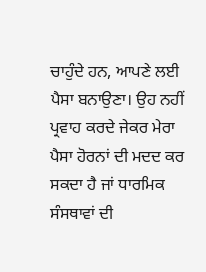ਚਾਹੁੰਦੇ ਹਨ, ਆਪਣੇ ਲਈ ਪੈਸਾ ਬਨਾਉਣਾ। ਉਹ ਨਹੀਂ ਪ੍ਰਵਾਹ ਕਰਦੇ ਜੇਕਰ ਮੇਰਾ ਪੈਸਾ ਹੋਰਨਾਂ ਦੀ ਮਦਦ ਕਰ ਸਕਦਾ ਹੈ ਜਾਂ ਧਾਰਮਿਕ ਸੰਸਥਾਵਾਂ ਦੀ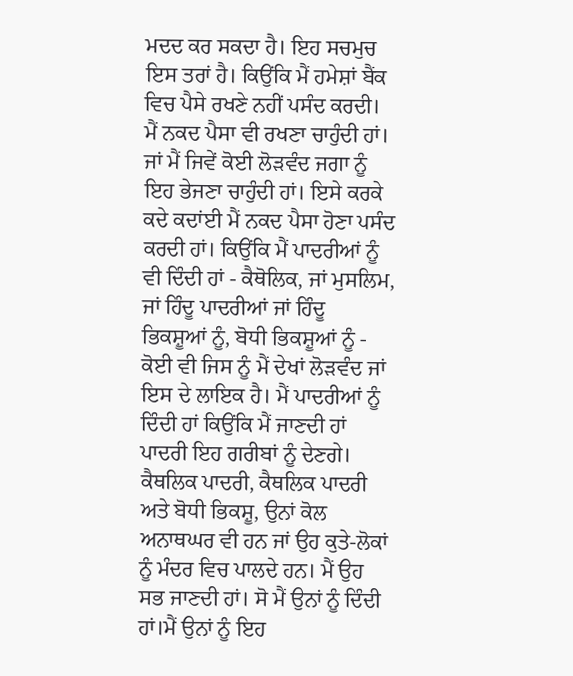ਮਦਦ ਕਰ ਸਕਦਾ ਹੈ। ਇਹ ਸਚਮੁਚ ਇਸ ਤਰਾਂ ਹੈ। ਕਿਉਂਕਿ ਮੈਂ ਹਮੇਸ਼ਾਂ ਬੈਂਕ ਵਿਚ ਪੈਸੇ ਰਖਣੇ ਨਹੀਂ ਪਸੰਦ ਕਰਦੀ। ਮੈਂ ਨਕਦ ਪੈਸਾ ਵੀ ਰਖਣਾ ਚਾਹੁੰਦੀ ਹਾਂ। ਜਾਂ ਮੈਂ ਜਿਵੇਂ ਕੋਈ ਲੋੜਵੰਦ ਜਗਾ ਨੂੰ ਇਹ ਭੇਜਣਾ ਚਾਹੁੰਦੀ ਹਾਂ। ਇਸੇ ਕਰਕੇ ਕਦੇ ਕਦਾਂਈ ਮੈਂ ਨਕਦ ਪੈਸਾ ਹੋਣਾ ਪਸੰਦ ਕਰਦੀ ਹਾਂ। ਕਿਉਂਕਿ ਮੈਂ ਪਾਦਰੀਆਂ ਨੂੰ ਵੀ ਦਿੰਦੀ ਹਾਂ - ਕੈਥੋਲਿਕ, ਜਾਂ ਮੁਸਲਿਮ, ਜਾਂ ਹਿੰਦੂ ਪਾਦਰੀਆਂ ਜਾਂ ਹਿੰਦੂ ਭਿਕਸ਼ੂਆਂ ਨੂੰ, ਬੋਧੀ ਭਿਕਸ਼ੂਆਂ ਨੂੰ - ਕੋਈ ਵੀ ਜਿਸ ਨੂੰ ਮੈਂ ਦੇਖਾਂ ਲੋੜਵੰਦ ਜਾਂ ਇਸ ਦੇ ਲਾਇਕ ਹੈ। ਮੈਂ ਪਾਦਰੀਆਂ ਨੂੰ ਦਿੰਦੀ ਹਾਂ ਕਿਉਂਕਿ ਮੈਂ ਜਾਣਦੀ ਹਾਂ ਪਾਦਰੀ ਇਹ ਗਰੀਬਾਂ ਨੂੰ ਦੇਣਗੇ। ਕੈਥਲਿਕ ਪਾਦਰੀ, ਕੈਥਲਿਕ ਪਾਦਰੀ ਅਤੇ ਬੋਧੀ ਭਿਕਸ਼ੂ, ਉਨਾਂ ਕੋਲ ਅਨਾਥਘਰ ਵੀ ਹਨ ਜਾਂ ਉਹ ਕੁਤੇ-ਲੋਕਾਂ ਨੂੰ ਮੰਦਰ ਵਿਚ ਪਾਲਦੇ ਹਨ। ਮੈਂ ਉਹ ਸਭ ਜਾਣਦੀ ਹਾਂ। ਸੋ ਮੈਂ ਉਨਾਂ ਨੂੰ ਦਿੰਦੀ ਹਾਂ।ਮੈਂ ਉਨਾਂ ਨੂੰ ਇਹ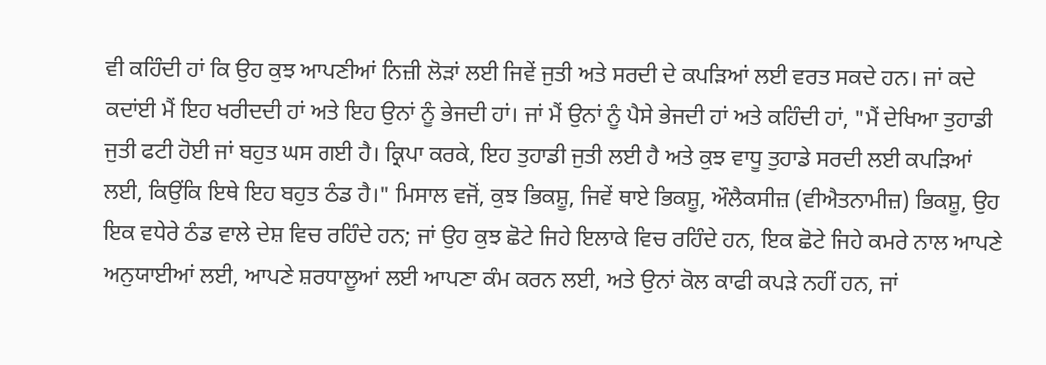ਵੀ ਕਹਿੰਦੀ ਹਾਂ ਕਿ ਉਹ ਕੁਝ ਆਪਣੀਆਂ ਨਿਜ਼ੀ ਲੋੜਾਂ ਲਈ ਜਿਵੇਂ ਜੁਤੀ ਅਤੇ ਸਰਦੀ ਦੇ ਕਪੜਿਆਂ ਲਈ ਵਰਤ ਸਕਦੇ ਹਨ। ਜਾਂ ਕਦੇ ਕਦਾਂਈ ਮੈਂ ਇਹ ਖਰੀਦਦੀ ਹਾਂ ਅਤੇ ਇਹ ਉਨਾਂ ਨੂੰ ਭੇਜਦੀ ਹਾਂ। ਜਾਂ ਮੈਂ ਉਨਾਂ ਨੂੰ ਪੈਸੇ ਭੇਜਦੀ ਹਾਂ ਅਤੇ ਕਹਿੰਦੀ ਹਾਂ, "ਮੈਂ ਦੇਖਿਆ ਤੁਹਾਡੀ ਜੁਤੀ ਫਟੀ ਹੋਈ ਜਾਂ ਬਹੁਤ ਘਸ ਗਈ ਹੈ। ਕ੍ਰਿਪਾ ਕਰਕੇ, ਇਹ ਤੁਹਾਡੀ ਜੁਤੀ ਲਈ ਹੈ ਅਤੇ ਕੁਝ ਵਾਧੂ ਤੁਹਾਡੇ ਸਰਦੀ ਲਈ ਕਪੜਿਆਂ ਲਈ, ਕਿਉਂਕਿ ਇਥੇ ਇਹ ਬਹੁਤ ਠੰਡ ਹੈ।" ਮਿਸਾਲ ਵਜੋਂ, ਕੁਝ ਭਿਕਸ਼ੂ, ਜਿਵੇਂ ਥਾਏ ਭਿਕਸ਼ੂ, ਔਲੈਕਸੀਜ਼ (ਵੀਐਤਨਾਮੀਜ਼) ਭਿਕਸ਼ੂ, ਉਹ ਇਕ ਵਧੇਰੇ ਠੰਡ ਵਾਲੇ ਦੇਸ਼ ਵਿਚ ਰਹਿੰਦੇ ਹਨ; ਜਾਂ ਉਹ ਕੁਝ ਛੋਟੇ ਜਿਹੇ ਇਲਾਕੇ ਵਿਚ ਰਹਿੰਦੇ ਹਨ, ਇਕ ਛੋਟੇ ਜਿਹੇ ਕਮਰੇ ਨਾਲ ਆਪਣੇ ਅਨੁਯਾਈਆਂ ਲਈ, ਆਪਣੇ ਸ਼ਰਧਾਲੂਆਂ ਲਈ ਆਪਣਾ ਕੰਮ ਕਰਨ ਲਈ, ਅਤੇ ਉਨਾਂ ਕੋਲ ਕਾਫੀ ਕਪੜੇ ਨਹੀਂ ਹਨ, ਜਾਂ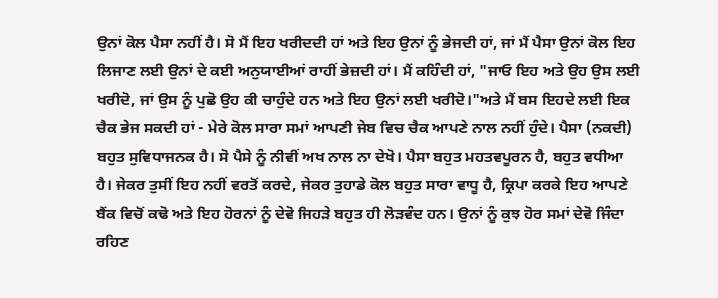ਉਨਾਂ ਕੋਲ ਪੈਸਾ ਨਹੀਂ ਹੈ। ਸੋ ਮੈਂ ਇਹ ਖਰੀਦਦੀ ਹਾਂ ਅਤੇ ਇਹ ਉਨਾਂ ਨੂੰ ਭੇਜਦੀ ਹਾਂ, ਜਾਂ ਮੈਂ ਪੈਸਾ ਉਨਾਂ ਕੋਲ ਇਹ ਲਿਜਾਣ ਲਈ ਉਨਾਂ ਦੇ ਕਈ ਅਨੁਯਾਈਆਂ ਰਾਹੀਂ ਭੇਜ਼ਦੀ ਹਾਂ। ਮੈਂ ਕਹਿੰਦੀ ਹਾਂ, "ਜਾਓ ਇਹ ਅਤੇ ਉਹ ਉਸ ਲਈ ਖਰੀਦੋ, ਜਾਂ ਉਸ ਨੂੰ ਪੁਛੋ ਉਹ ਕੀ ਚਾਹੁੰਦੇ ਹਨ ਅਤੇ ਇਹ ਉਨਾਂ ਲਈ ਖਰੀਦੋ।"ਅਤੇ ਮੈਂ ਬਸ ਇਹਦੇ ਲਈ ਇਕ ਚੈਕ ਭੇਜ ਸਕਦੀ ਹਾਂ - ਮੇਰੇ ਕੋਲ ਸਾਰਾ ਸਮਾਂ ਆਪਣੀ ਜੇਬ ਵਿਚ ਚੈਕ ਆਪਣੇ ਨਾਲ ਨਹੀਂ ਹੁੰਦੇ। ਪੈਸਾ (ਨਕਦੀ) ਬਹੁਤ ਸੁਵਿਧਾਜਨਕ ਹੈ। ਸੋ ਪੈਸੇ ਨੂੰ ਨੀਵੀਂ ਅਖ ਨਾਲ ਨਾ ਦੇਖੋ। ਪੈਸਾ ਬਹੁਤ ਮਹਤਵਪੂਰਨ ਹੈ, ਬਹੁਤ ਵਧੀਆ ਹੈ। ਜੇਕਰ ਤੁਸੀਂ ਇਹ ਨਹੀਂ ਵਰਤੋਂ ਕਰਦੇ, ਜੇਕਰ ਤੁਹਾਡੇ ਕੋਲ ਬਹੁਤ ਸਾਰਾ ਵਾਧੂ ਹੈ, ਕ੍ਰਿਪਾ ਕਰਕੇ ਇਹ ਆਪਣੇ ਬੈਂਕ ਵਿਚੋਂ ਕਢੋ ਅਤੇ ਇਹ ਹੋਰਨਾਂ ਨੂੰ ਦੇਵੋ ਜਿਹੜੇ ਬਹੁਤ ਹੀ ਲੋੜਵੰਦ ਹਨ। ਉਨਾਂ ਨੂੰ ਕੁਝ ਹੋਰ ਸਮਾਂ ਦੇਵੋ ਜਿੰਦਾ ਰਹਿਣ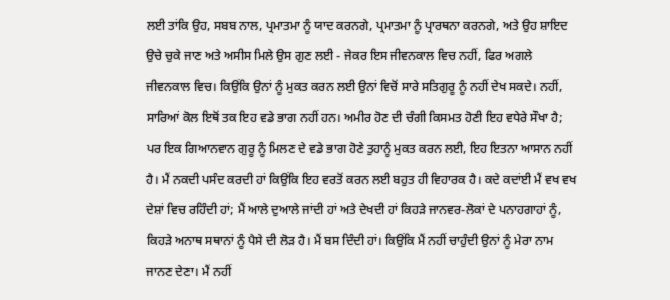ਲਈ ਤਾਂਕਿ ਉਹ, ਸਬਬ ਨਾਲ, ਪ੍ਰਮਾਤਮਾ ਨੂੰ ਯਾਦ ਕਰਨਗੇ, ਪ੍ਰਮਾਤਮਾ ਨੂੰ ਪ੍ਰਾਰਥਨਾ ਕਰਨਗੇ, ਅਤੇ ਉਹ ਸ਼ਾਇਦ ਉਚੇ ਚੁਕੇ ਜਾਣ ਅਤੇ ਅਸੀਸ ਮਿਲੇ ਉਸ ਗੁਣ ਲਈ - ਜੇਕਰ ਇਸ ਜੀਵਨਕਾਲ ਵਿਚ ਨਹੀਂ, ਫਿਰ ਅਗਲੇ ਜੀਵਨਕਾਲ ਵਿਚ। ਕਿਉਂਕਿ ਉਨਾਂ ਨੂੰ ਮੁਕਤ ਕਰਨ ਲਈ ਉਨਾਂ ਵਿਚੋਂ ਸਾਰੇ ਸਤਿਗੁਰੂ ਨੂੰ ਨਹੀਂ ਦੇਖ ਸਕਦੇ। ਨਹੀਂ, ਸਾਰਿਆਂ ਕੋਲ ਇਥੋਂ ਤਕ ਇਹ ਵਡੇ ਭਾਗ ਨਹੀਂ ਹਨ। ਅਮੀਰ ਹੋਣ ਦੀ ਚੰਗੀ ਕਿਸਮਤ ਹੋਣੀ ਇਹ ਵਧੇਰੇ ਸੌਖਾ ਹੈ; ਪਰ ਇਕ ਗਿਆਨਵਾਨ ਗੁਰੂ ਨੂੰ ਮਿਲਣ ਦੇ ਵਡੇ ਭਾਗ ਹੋਣੇ ਤੁਹਾਨੂੰ ਮੁਕਤ ਕਰਨ ਲਈ, ਇਹ ਇਤਨਾ ਆਸਾਨ ਨਹੀਂ ਹੈ। ਮੈਂ ਨਕਦੀ ਪਸੰਦ ਕਰਦੀ ਹਾਂ ਕਿਉਂਕਿ ਇਹ ਵਰਤੋਂ ਕਰਨ ਲਈ ਬਹੁਤ ਹੀ ਵਿਹਾਰਕ ਹੈ। ਕਦੇ ਕਦਾਂਈ ਮੈਂ ਵਖ ਵਖ ਦੇਸ਼ਾਂ ਵਿਚ ਰਹਿੰਦੀ ਹਾਂ; ਮੈਂ ਆਲੇ ਦੁਆਲੇ ਜਾਂਦੀ ਹਾਂ ਅਤੇ ਦੇਖਦੀ ਹਾਂ ਕਿਹੜੇ ਜਾਨਵਰ-ਲੋਕਾਂ ਦੇ ਪਨਾਹਗਾਹਾਂ ਨੂੰ, ਕਿਹੜੇ ਅਨਾਥ ਸਥਾਨਾਂ ਨੂੰ ਪੈਸੇ ਦੀ ਲੋੜ ਹੈ। ਮੈਂ ਬਸ ਦਿੰਦੀ ਹਾਂ। ਕਿਉਂਕਿ ਮੈਂ ਨਹੀਂ ਚਾਹੁੰਦੀ ਉਨਾਂ ਨੂੰ ਮੇਰਾ ਨਾਮ ਜਾਨਣ ਦੇਣਾ। ਮੈਂ ਨਹੀਂ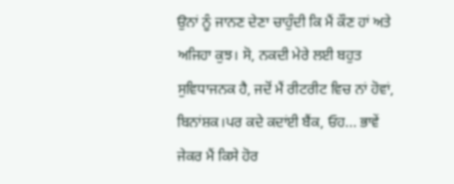ਉਨਾਂ ਨੂੰ ਜਾਨਣ ਦੇਣਾ ਚਾਹੁੰਦੀ ਕਿ ਮੈਂ ਕੌਣ ਹਾਂ ਅਤੇ ਅਜਿਹਾ ਕੁਝ। ਸੋ, ਨਕਦੀ ਮੇਰੇ ਲਈ ਬਹੁਤ ਸੁਵਿਧਾਜਨਕ ਹੈ, ਜਦੋਂ ਮੈਂ ਰੀਟਰੀਟ ਵਿਚ ਨਾਂ ਹੋਵਾਂ, ਬਿਨਾਂਸ਼ਕ।ਪਰ ਕਦੇ ਕਦਾਂਈ ਬੈਂਕ, ਓਹ... ਭਾਵੇਂ ਜੇਕਰ ਮੈਂ ਕਿਸੇ ਹੋਰ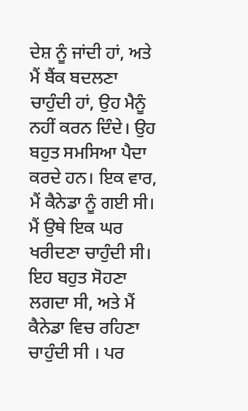ਦੇਸ਼ ਨੂੰ ਜਾਂਦੀ ਹਾਂ, ਅਤੇ ਮੈਂ ਬੈਂਕ ਬਦਲਣਾ ਚਾਹੁੰਦੀ ਹਾਂ, ਉਹ ਮੈਨੂੰ ਨਹੀਂ ਕਰਨ ਦਿੰਦੇ। ਉਹ ਬਹੁਤ ਸਮਸਿਆ ਪੈਦਾ ਕਰਦੇ ਹਨ। ਇਕ ਵਾਰ, ਮੈਂ ਕੈਨੇਡਾ ਨੂੰ ਗਈ ਸੀ। ਮੈਂ ਉਥੇ ਇਕ ਘਰ ਖਰੀਦਣਾ ਚਾਹੁੰਦੀ ਸੀ। ਇਹ ਬਹੁਤ ਸੋਹਣਾ ਲਗਦਾ ਸੀ, ਅਤੇ ਮੈਂ ਕੈਨੇਡਾ ਵਿਚ ਰਹਿਣਾ ਚਾਹੁੰਦੀ ਸੀ । ਪਰ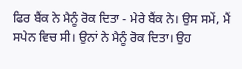ਫਿਰ ਬੈਂਕ ਨੇ ਮੈਨੂੰ ਰੋਕ ਦਿਤਾ - ਮੇਰੇ ਬੈਂਕ ਨੇ। ਉਸ ਸਮੇਂ, ਮੈਂ ਸਪੇਨ ਵਿਚ ਸੀ। ਉਨਾਂ ਨੇ ਮੈਨੂੰ ਰੋਕ ਦਿਤਾ। ਉਹ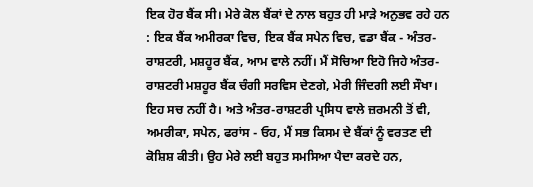ਇਕ ਹੋਰ ਬੈਂਕ ਸੀ। ਮੇਰੇ ਕੋਲ ਬੈਂਕਾਂ ਦੇ ਨਾਲ ਬਹੁਤ ਹੀ ਮਾੜੇ ਅਨੁਭਵ ਰਹੇ ਹਨ : ਇਕ ਬੈਂਕ ਅਮੀਰਕਾ ਵਿਚ, ਇਕ ਬੈਂਕ ਸਪੇਨ ਵਿਚ, ਵਡਾ ਬੈਂਕ - ਅੰਤਰ-ਰਾਸ਼ਟਰੀ, ਮਸ਼ਹੂਰ ਬੈਂਕ, ਆਮ ਵਾਲੇ ਨਹੀਂ। ਮੈਂ ਸੋਚਿਆ ਇਹੋ ਜਿਹੇ ਅੰਤਰ-ਰਾਸ਼ਟਰੀ ਮਸ਼ਹੂਰ ਬੈਂਕ ਚੰਗੀ ਸਰਵਿਸ ਦੇਣਗੇ, ਮੇਰੀ ਜਿੰਦਗੀ ਲਈ ਸੌਖਾ। ਇਹ ਸਚ ਨਹੀਂ ਹੈ। ਅਤੇ ਅੰਤਰ-ਰਾਸ਼ਟਰੀ ਪ੍ਰਸਿਧ ਵਾਲੇ ਜ਼ਰਮਨੀ ਤੋਂ ਵੀ, ਅਮਰੀਕਾ, ਸਪੇਨ, ਫਰਾਂਸ - ਓਹ, ਮੈਂ ਸਭ ਕਿਸਮ ਦੇ ਬੈਂਕਾਂ ਨੂੰ ਵਰਤਣ ਦੀ ਕੋਸ਼ਿਸ਼ ਕੀਤੀ। ਉਹ ਮੇਰੇ ਲਈ ਬਹੁਤ ਸਮਸਿਆ ਪੈਦਾ ਕਰਦੇ ਹਨ,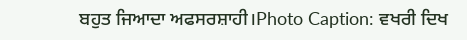ਬਹੁਤ ਜਿਆਦਾ ਅਫਸਰਸ਼ਾਹੀ।Photo Caption: ਵਖਰੀ ਦਿਖ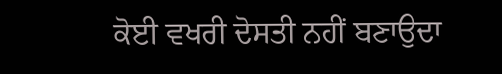ਕੋਈ ਵਖਰੀ ਦੋਸਤੀ ਨਹੀਂ ਬਣਾਉਦਾ